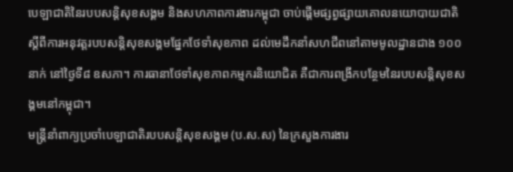បេឡាជាតិនៃរបបសន្តិសុខសង្គម និងសហភាពការងារកម្ពុជា ចាប់ផ្ដើមផ្សព្វផ្សាយគោលនយោបាយជាតិ ស្ដីពីការអនុវត្តរបបសន្តិសុខសង្គមផ្នែកថែទាំសុខភាព ដល់មេដឹកនាំសហជីពនៅតាមមូលដ្ឋានជាង ១០០នាក់ នៅថ្ងៃទី៨ ឧសភា។ ការធានាថែទាំសុខភាពកម្មករនិយោជិត គឺជាការពង្រីកបន្ថែមនៃរបបសន្តិសុខសង្គមនៅកម្ពុជា។
មន្ត្រីនាំពាក្យប្រចាំបេឡាជាតិរបបសន្តិសុខសង្គម (ប.ស.ស) នៃក្រសួងការងារ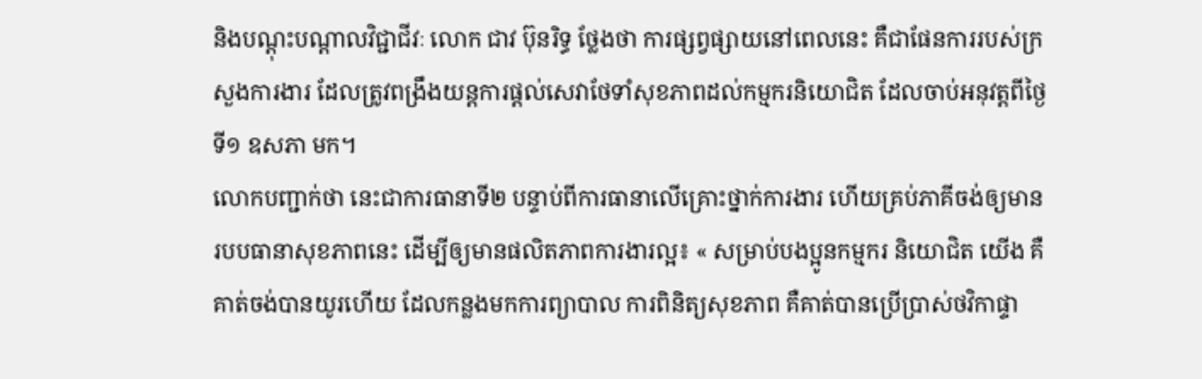និងបណ្ដុះបណ្ដាលវិជ្ជាជីវៈ លោក ជាវ ប៊ុនរិទ្ធ ថ្លែងថា ការផ្សព្វផ្សាយនៅពេលនេះ គឺជាផែនការរបស់ក្រសួងការងារ ដែលត្រូវពង្រឹងយន្តការផ្ដល់សេវាថែទាំសុខភាពដល់កម្មករនិយោជិត ដែលចាប់អនុវត្តពីថ្ងៃទី១ ឧសភា មក។
លោកបញ្ជាក់ថា នេះជាការធានាទី២ បន្ទាប់ពីការធានាលើគ្រោះថ្នាក់ការងារ ហើយគ្រប់ភាគីចង់ឲ្យមានរបបធានាសុខភាពនេះ ដើម្បីឲ្យមានផលិតភាពការងារល្អ៖ « សម្រាប់បងប្អូនកម្មករ និយោជិត យើង គឺគាត់ចង់បានយូរហើយ ដែលកន្លងមកការព្យាបាល ការពិនិត្យសុខភាព គឺគាត់បានប្រើប្រាស់ថវិកាផ្ទា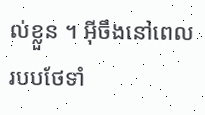ល់ខ្លួន ។ អ៊ីចឹងនៅពេលរបបថែទាំ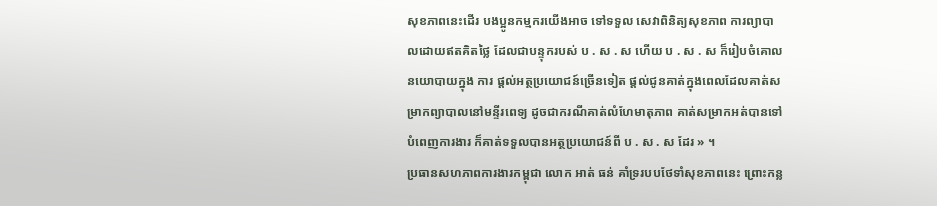សុខភាពនេះដើរ បងប្អូនកម្មករយើងអាច ទៅទទួល សេវាពិនិត្យសុខភាព ការព្យាបាលដោយឥតគិតថ្លៃ ដែលជាបន្ទុករបស់ ប . ស . ស ហើយ ប . ស . ស ក៏រៀបចំគោលនយោបាយក្នុង ការ ផ្ដល់អត្ថប្រយោជន៍ច្រើនទៀត ផ្ដល់ជូនគាត់ក្នុងពេលដែលគាត់សម្រាកព្យាបាលនៅមន្ទីរពេទ្យ ដូចជាករណីគាត់លំហែមាតុភាព គាត់សម្រាកអត់បានទៅបំពេញការងារ ក៏គាត់ទទួលបានអត្ថប្រយោជន៍ពី ប . ស . ស ដែរ » ។
ប្រធានសហភាពការងារកម្ពុជា លោក អាត់ ធន់ គាំទ្ររបបថែទាំសុខភាពនេះ ព្រោះកន្ល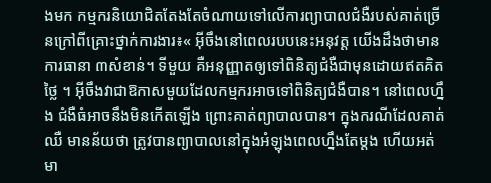ងមក កម្មករនិយោជិតតែងតែចំណាយទៅលើការព្យាបាលជំងឺរបស់គាត់ច្រើនក្រៅពីគ្រោះថ្នាក់ការងារ៖« អ៊ីចឹងនៅពេលរបបនេះអនុវត្ត យើងដឹងថាមានការធានា ៣សំខាន់។ ទីមួយ គឺអនុញ្ញាតឲ្យទៅពិនិត្យជំងឺជាមុនដោយឥតគិតថ្លៃ ។ អ៊ីចឹងវាជាឱកាសមួយដែលកម្មករអាចទៅពិនិត្យជំងឺបាន។ នៅពេលហ្នឹង ជំងឺធំអាចនឹងមិនកើតឡើង ព្រោះគាត់ព្យាបាលបាន។ ក្នុងករណីដែលគាត់ឈឺ មានន័យថា ត្រូវបានព្យាបាលនៅក្នុងអំឡុងពេលហ្នឹងតែម្ដង ហើយអត់មា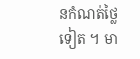នកំណត់ថ្លៃទៀត ។ មា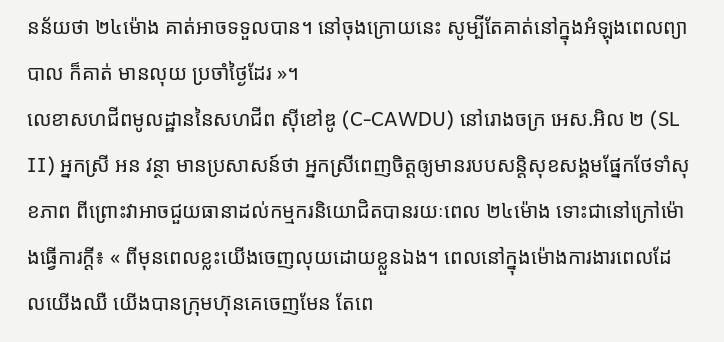នន័យថា ២៤ម៉ោង គាត់អាចទទួលបាន។ នៅចុងក្រោយនេះ សូម្បីតែគាត់នៅក្នុងអំឡុងពេលព្យាបាល ក៏គាត់ មានលុយ ប្រចាំថ្ងៃដែរ »។
លេខាសហជីពមូលដ្ឋាននៃសហជីព ស៊ីខៅឌូ (C-CAWDU) នៅរោងចក្រ អេស.អិល ២ (SL II) អ្នកស្រី អន វន្ថា មានប្រសាសន៍ថា អ្នកស្រីពេញចិត្តឲ្យមានរបបសន្តិសុខសង្គមផ្នែកថែទាំសុខភាព ពីព្រោះវាអាចជួយធានាដល់កម្មករនិយោជិតបានរយៈពេល ២៤ម៉ោង ទោះជានៅក្រៅម៉ោងធ្វើការក្ដី៖ « ពីមុនពេលខ្លះយើងចេញលុយដោយខ្លួនឯង។ ពេលនៅក្នុងម៉ោងការងារពេលដែលយើងឈឺ យើងបានក្រុមហ៊ុនគេចេញមែន តែពេ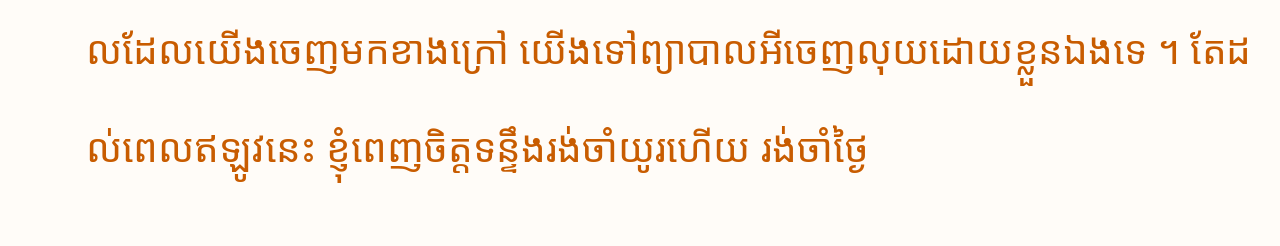លដែលយើងចេញមកខាងក្រៅ យើងទៅព្យាបាលអីចេញលុយដោយខ្លួនឯងទេ ។ តែដល់ពេលឥឡូវនេះ ខ្ញុំពេញចិត្តទន្ទឹងរង់ចាំយូរហើយ រង់ចាំថ្ងៃ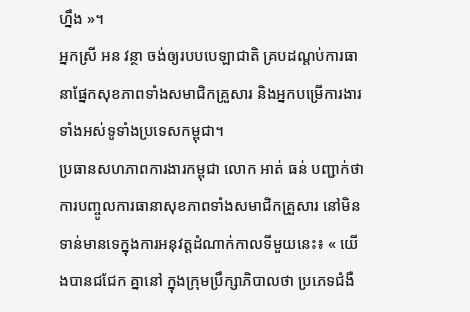ហ្នឹង »។
អ្នកស្រី អន វន្ថា ចង់ឲ្យរបបបេឡាជាតិ គ្របដណ្ដប់ការធានាផ្នែកសុខភាពទាំងសមាជិកគ្រួសារ និងអ្នកបម្រើការងារទាំងអស់ទូទាំងប្រទេសកម្ពុជា។
ប្រធានសហភាពការងារកម្ពុជា លោក អាត់ ធន់ បញ្ជាក់ថា ការបញ្ចូលការធានាសុខភាពទាំងសមាជិកគ្រួសារ នៅមិនទាន់មានទេក្នុងការអនុវត្តដំណាក់កាលទីមួយនេះ៖ « យើងបានជជែក គ្នានៅ ក្នុងក្រុមប្រឹក្សាភិបាលថា ប្រភេទជំងឺ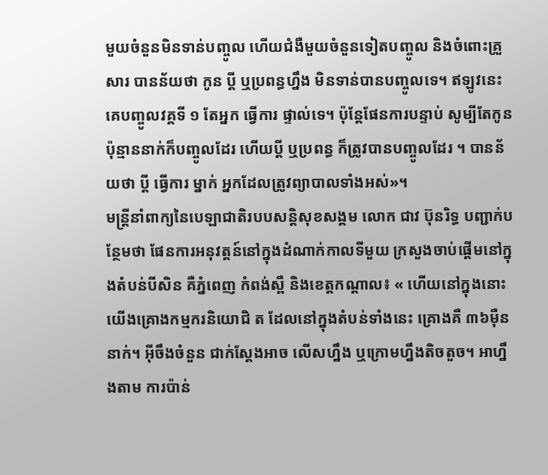មួយចំនួនមិនទាន់បញ្ចូល ហើយជំងឺមួយចំនួនទៀតបញ្ចូល និងចំពោះគ្រួសារ បានន័យថា កូន ប្ដី ឬប្រពន្ធហ្នឹង មិនទាន់បានបញ្ចូលទេ។ ឥឡូវនេះគេបញ្ចូលវគ្គទី ១ តែអ្នក ធ្វើការ ផ្ទាល់ទេ។ ប៉ុន្តែផែនការបន្ទាប់ សូម្បីតែកូនប៉ុន្មាននាក់ក៏បញ្ចូលដែរ ហើយប្ដី ឬប្រពន្ធ ក៏ត្រូវបានបញ្ចូលដែរ ។ បានន័យថា ប្ដី ធ្វើការ ម្នាក់ អ្នកដែលត្រូវព្យាបាលទាំងអស់»។
មន្ត្រីនាំពាក្យនៃបេឡាជាតិរបបសន្តិសុខសង្គម លោក ជាវ ប៊ុនរិទ្ធ បញ្ជាក់បន្ថែមថា ផែនការអនុវត្តន៍នៅក្នុងដំណាក់កាលទីមួយ ក្រសួងចាប់ផ្ដើមនៅក្នុងតំបន់បីសិន គឺភ្នំពេញ កំពង់ស្ពឺ និងខេត្តកណ្ដាល៖ « ហើយនៅក្នុងនោះ យើងគ្រោងកម្មករនិយោជិ ត ដែលនៅក្នុងតំបន់ទាំងនេះ គ្រោងគឺ ៣៦ម៉ឺននាក់។ អ៊ីចឹងចំនួន ជាក់ស្ដែងអាច លើសហ្នឹង ឬក្រោមហ្នឹងតិចតួច។ អាហ្នឹងតាម ការប៉ាន់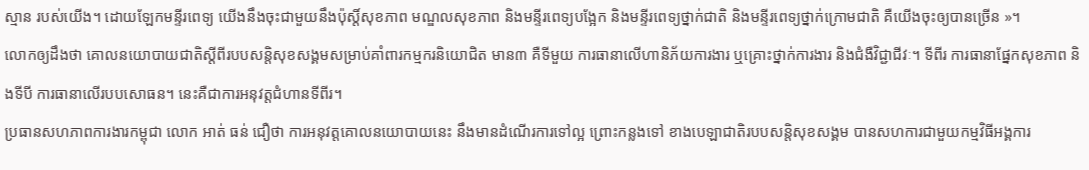ស្មាន របស់យើង។ ដោយឡែកមន្ទីរពេទ្យ យើងនឹងចុះជាមួយនឹងប៉ុស្តិ៍សុខភាព មណ្ឌលសុខភាព និងមន្ទីរពេទ្យបង្អែក និងមន្ទីរពេទ្យថ្នាក់ជាតិ និងមន្ទីរពេទ្យថ្នាក់ក្រោមជាតិ គឺយើងចុះឲ្យបានច្រើន »។
លោកឲ្យដឹងថា គោលនយោបាយជាតិស្ដីពីរបបសន្តិសុខសង្គមសម្រាប់គាំពារកម្មករនិយោជិត មាន៣ គឺទីមួយ ការធានាលើហានិភ័យការងារ ឬគ្រោះថ្នាក់ការងារ និងជំងឺវិជ្ជាជីវៈ។ ទីពីរ ការធានាផ្នែកសុខភាព និងទីបី ការធានាលើរបបសោធន។ នេះគឺជាការអនុវត្តជំហានទីពីរ។
ប្រធានសហភាពការងារកម្ពុជា លោក អាត់ ធន់ ជឿថា ការអនុវត្តគោលនយោបាយនេះ នឹងមានដំណើរការទៅល្អ ព្រោះកន្លងទៅ ខាងបេឡាជាតិរបបសន្តិសុខសង្គម បានសហការជាមួយកម្មវិធីអង្គការ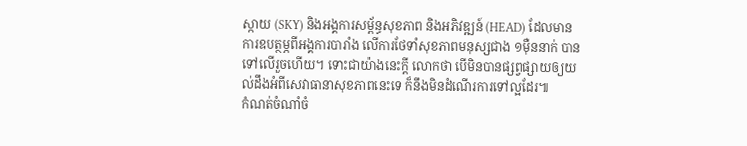ស្កាយ (SKY) និងអង្គការសម្ព័ន្ធសុខភាព និងអភិវឌ្ឍន៍ (HEAD) ដែលមានការឧបត្ថម្ភពីអង្គការបារាំង លើការថែទាំសុខភាពមនុស្សជាង ១ម៉ឺននាក់ បានទៅលើរួចហើយ។ ទោះជាយ៉ាងនេះក្ដី លោកថា បើមិនបានផ្សព្វផ្សាយឲ្យយល់ដឹងអំពីសេវាធានាសុខភាពនេះទេ ក៏នឹងមិនដំណើរការទៅល្អដែរ៕
កំណត់ចំណាំចំ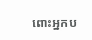ពោះអ្នកប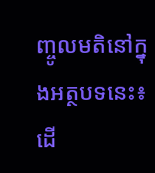ញ្ចូលមតិនៅក្នុងអត្ថបទនេះ៖
ដើ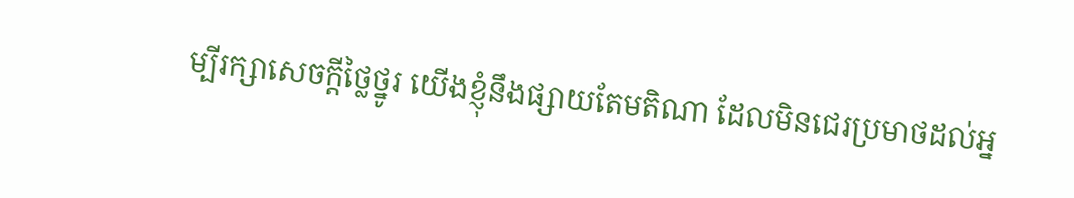ម្បីរក្សាសេចក្ដីថ្លៃថ្នូរ យើងខ្ញុំនឹងផ្សាយតែមតិណា ដែលមិនជេរប្រមាថដល់អ្ន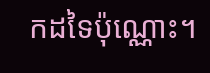កដទៃប៉ុណ្ណោះ។